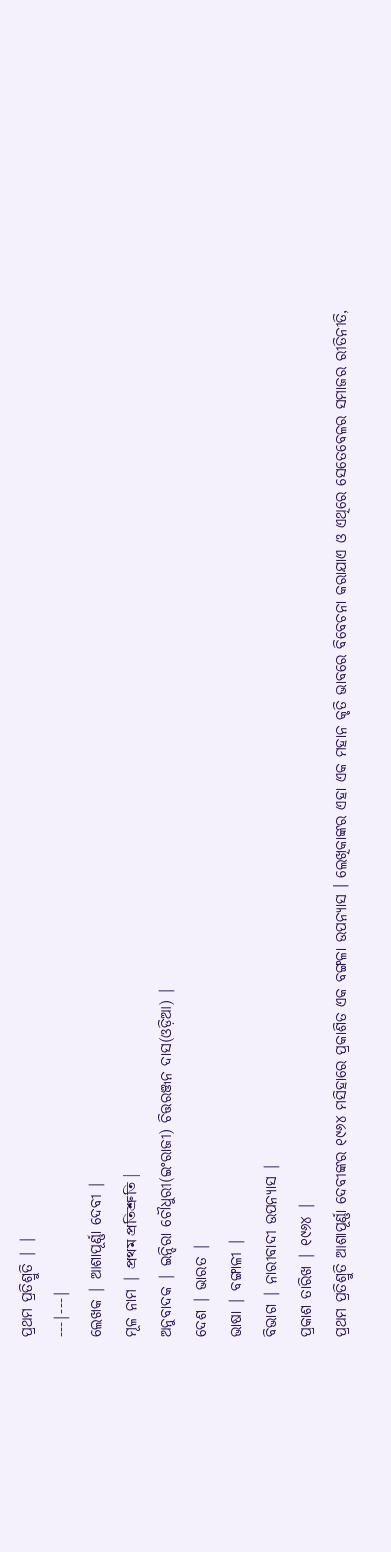ପ୍ରଥମ ପ୍ରତିଶ୍ରୁତି | |
---|---|
ଲେଖକ | ଆଶାପୂର୍ଣ୍ଣା ଦେବୀ |
ମୂଳ ନାମ | প্রথম প্রতিশ্রুতি |
ଅନୁବାଦକ | ଇନ୍ଦିରା ଚୌଧୁରୀ(ଇଂରାଜୀ) ଚିତ୍ତରଞ୍ଜନ ଦାସ(ଓଡ଼ିଆ) |
ଦେଶ | ଭାରତ |
ଭାଷା | ବଙ୍ଗାଳୀ |
ବିଭାଗ | ନାରୀବାଦୀ ଉପନ୍ୟାସ |
ପ୍ରକାଶ ତାରିଖ | ୧୯୬୪ |
ପ୍ରଥମ ପ୍ରତିଶ୍ରୁତି ଆଶାପୂର୍ଣ୍ଣା ଦେବୀଙ୍କର ୧୯୬୪ ମସିହାରେ ପ୍ରକାଶିତ ଏକ ବଙ୍ଗଳା ଉପନ୍ୟାସ । ଲେଖିକାଙ୍କର ଏହା ଏକ ମହାନ କୃତି ଭାବରେ ବିବେଚନା କରାଯାଏ ଓ ଏଥିରେ ସେତେବେଳର ସମାଜର ରୀତିନୀତି,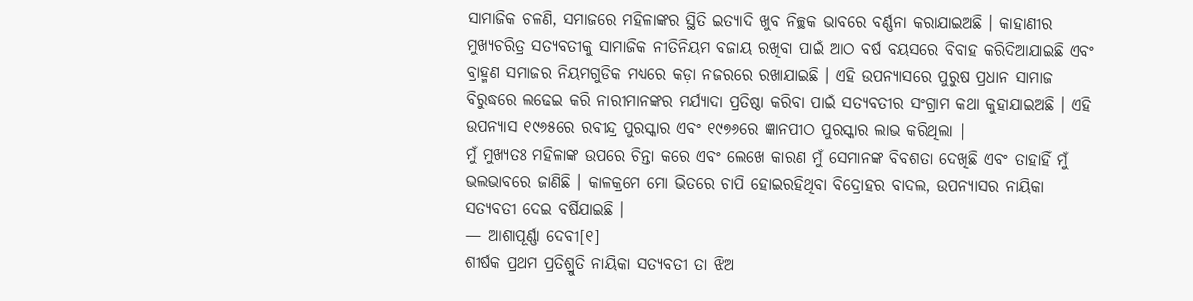ସାମାଜିକ ଚଳଣି, ସମାଜରେ ମହିଳାଙ୍କର ସ୍ଥିତି ଇତ୍ୟାଦି ଖୁବ ନିଚ୍ଛକ ଭାବରେ ବର୍ଣ୍ଣନା କରାଯାଇଅଛି । କାହାଣୀର ମୁଖ୍ୟଚରିତ୍ର ସତ୍ୟବତୀକୁ ସାମାଜିକ ନୀତିନିୟମ ବଜାୟ ରଖିବା ପାଇଁ ଆଠ ବର୍ଷ ବୟସରେ ବିବାହ କରିଦିଆଯାଇଛି ଏବଂ ବ୍ରାହ୍ମଣ ସମାଜର ନିୟମଗୁଡିକ ମଧ୍ୟରେ କଡ଼ା ନଜରରେ ରଖାଯାଇଛି । ଏହି ଉପନ୍ୟାସରେ ପୁରୁଷ ପ୍ରଧାନ ସାମାଜ ବିରୁଦ୍ଧରେ ଲଢେଇ କରି ନାରୀମାନଙ୍କର ମର୍ଯ୍ୟାଦା ପ୍ରତିଷ୍ଠା କରିବା ପାଇଁ ସତ୍ୟବତୀର ସଂଗ୍ରାମ କଥା କୁହାଯାଇଅଛି । ଏହି ଉପନ୍ୟାସ ୧୯୬୫ରେ ରବୀନ୍ଦ୍ର ପୁରସ୍କାର ଏବଂ ୧୯୭୬ରେ ଜ୍ଞାନପୀଠ ପୁରସ୍କାର ଲାଭ କରିଥିଲା |
ମୁଁ ମୁଖ୍ୟତଃ ମହିଳାଙ୍କ ଉପରେ ଚିନ୍ତା କରେ ଏବଂ ଲେଖେ କାରଣ ମୁଁ ସେମାନଙ୍କ ବିବଶତା ଦେଖିଛି ଏବଂ ତାହାହିଁ ମୁଁ ଭଲଭାବରେ ଜାଣିଛି । କାଳକ୍ରମେ ମୋ ଭିତରେ ଚାପି ହୋଇରହିଥିବା ବିଦ୍ରୋହର ବାଦଲ, ଉପନ୍ୟାସର ନାୟିକା ସତ୍ୟବତୀ ଦେଇ ବର୍ଷିଯାଇଛି ।
— ଆଶାପୂର୍ଣ୍ଣା ଦେବୀ[୧]
ଶୀର୍ଷକ ପ୍ରଥମ ପ୍ରତିଶ୍ରୁତି ନାୟିକା ସତ୍ୟବତୀ ତା ଝିଅ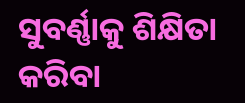ସୁବର୍ଣ୍ଣାକୁ ଶିକ୍ଷିତା କରିବା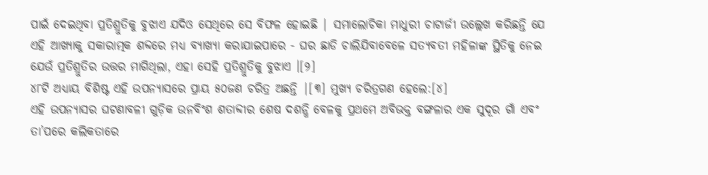ପାଇଁ ଦେଇଥିବା ପ୍ରତିଶ୍ରୁତିକୁ ବୁଝାଏ ଯଦିଓ ସେଥିରେ ସେ ବିଫଳ ହୋଇଛି | ସମାଲୋଚିକା ମାଧୁରୀ ଚାଟାର୍ଜୀ ଉଲ୍ଲେଖ କରିଛନ୍ତି ଯେ ଏହି ଆଖ୍ୟାକୁ ସକାରାତ୍ମକ ଶବ୍ଦରେ ମଧ୍ୟ ବ୍ୟାଖ୍ୟା କରାଯାଇପାରେ - ଘର ଛାଡି ଚାଲିଯିବାବେଳେ ସତ୍ୟବତୀ ମହିଳାଙ୍କ ସ୍ଥିତିକୁ ନେଇ ଯେଉଁ ପ୍ରତିଶ୍ରୁତିର ଉତ୍ତର ମାଗିଥିଲା, ଏହା ସେହି ପ୍ରତିଶ୍ରୁତିକୁ ବୁଝାଏ ।[୨]
୪୮ଟି ଅଧ୍ୟାୟ ବିଶିଷ୍ଟ ଏହି ଉପନ୍ୟାସରେ ପ୍ରାୟ ୫୦ଜଣ ଚରିତ୍ର ଅଛନ୍ତି |[୩] ମୁଖ୍ୟ ଚରିତ୍ରଗଣ ହେଲେ:[୪]
ଏହି ଉପନ୍ୟାସର ଘଟଣାବଳୀ ଗୁଡ଼ିକ ଉନବିଂଶ ଶତାବ୍ଦୀର ଶେଷ ଦଶନ୍ଧି ବେଳକୁ ପ୍ରଥମେ ଅବିଭକ୍ତ ବଙ୍ଗଳାର ଏକ ସୁଦୂର ଗାଁ ଏବଂ ତା’ପରେ କଲିକତାରେ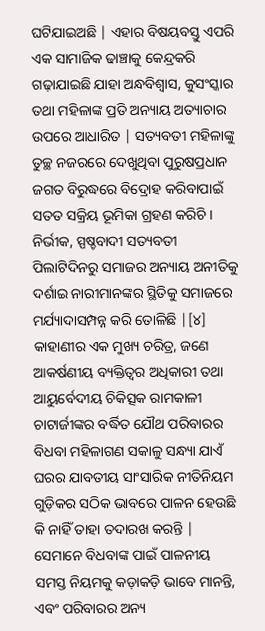ଘଟିଯାଇଅଛି | ଏହାର ବିଷୟବସ୍ତୁ ଏପରି ଏକ ସାମାଜିକ ଢାଞ୍ଚାକୁ କେନ୍ଦ୍ରକରି ଗଢ଼ାଯାଇଛି ଯାହା ଅନ୍ଧବିଶ୍ୱାସ, କୁସଂସ୍କାର ତଥା ମହିଳାଙ୍କ ପ୍ରତି ଅନ୍ୟାୟ ଅତ୍ୟାଚାର ଉପରେ ଆଧାରିତ | ସତ୍ୟବତୀ ମହିଳାଙ୍କୁ ତୁଚ୍ଛ ନଜରରେ ଦେଖୁଥିବା ପୁରୁଷପ୍ରଧାନ ଜଗତ ବିରୁଦ୍ଧରେ ବିଦ୍ରୋହ କରିବାପାଇଁ ସତତ ସକ୍ରିୟ ଭୂମିକା ଗ୍ରହଣ କରିଚି । ନିର୍ଭୀକ, ସ୍ପଷ୍ଚବାଦୀ ସତ୍ୟବତୀ ପିଲାଟିଦିନରୁ ସମାଜର ଅନ୍ୟାୟ ଅନୀତିକୁ ଦର୍ଶାଇ ନାରୀମାନଙ୍କର ସ୍ଥିତିକୁ ସମାଜରେ ମର୍ଯ୍ୟାଦାସମ୍ପନ୍ନ କରି ତୋଳିଛି |[୪]
କାହାଣୀର ଏକ ମୁଖ୍ୟ ଚରିତ୍ର, ଜଣେ ଆକର୍ଷଣୀୟ ବ୍ୟକ୍ତିତ୍ୱର ଅଧିକାରୀ ତଥା ଆୟୁର୍ବେଦୀୟ ଚିକିତ୍ସକ ରାମକାଳୀ ଚାଟାର୍ଜୀଙ୍କର ବର୍ଦ୍ଧିତ ଯୌଥ ପରିବାରର ବିଧବା ମହିଳାଗଣ ସକାଳୁ ସନ୍ଧ୍ୟା ଯାଏଁ ଘରର ଯାବତୀୟ ସାଂସାରିକ ନୀତିନିୟମ ଗୁଡ଼ିକର ସଠିକ ଭାବରେ ପାଳନ ହେଉଛି କି ନାହିଁ ତାହା ତଦାରଖ କରନ୍ତି | ସେମାନେ ବିଧବାଙ୍କ ପାଇଁ ପାଳନୀୟ ସମସ୍ତ ନିୟମକୁ କଡ଼ାକଡ଼ି ଭାବେ ମାନନ୍ତି, ଏବଂ ପରିବାରର ଅନ୍ୟ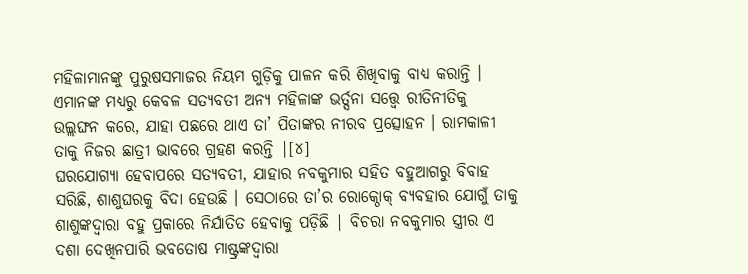ମହିଳାମାନଙ୍କୁ ପୁରୁଷସମାଜର ନିୟମ ଗୁଡ଼ିକୁ ପାଳନ କରି ଶିଖିବାକୁ ବାଧ୍ୟ କରାନ୍ତି । ଏମାନଙ୍କ ମଧ୍ୟରୁ କେବଳ ସତ୍ୟବତୀ ଅନ୍ୟ ମହିଳାଙ୍କ ଭର୍ତ୍ସନା ସତ୍ତ୍ୱେ ରୀତିନୀତିକୁ ଉଲ୍ଲଙ୍ଘନ କରେ, ଯାହା ପଛରେ ଥାଏ ତା’ ପିତାଙ୍କର ନୀରବ ପ୍ରତ୍ସୋହନ । ରାମକାଳୀ ତାକୁ ନିଜର ଛାତ୍ରୀ ଭାବରେ ଗ୍ରହଣ କରନ୍ତି |[୪]
ଘରଯୋଗ୍ୟା ହେବାପରେ ସତ୍ୟବତୀ, ଯାହାର ନବକୁମାର ସହିତ ବହୁଆଗରୁ ବିବାହ ସରିଛି, ଶାଶୁଘରକୁ ବିଦା ହେଉଛି । ସେଠାରେ ତା’ର ରୋକ୍ଠୋକ୍ ବ୍ୟବହାର ଯୋଗୁଁ ତାକୁ ଶାଶୁଙ୍କଦ୍ୱାରା ବହୁ ପ୍ରକାରେ ନିର୍ଯାତିତ ହେବାକୁ ପଡ଼ିଛି | ବିଚରା ନବକୁମାର ସ୍ତ୍ରୀର ଏ ଦଶା ଦେଖିନପାରି ଭବତୋଷ ମାଷ୍ଟ୍ରଙ୍କଦ୍ୱାରା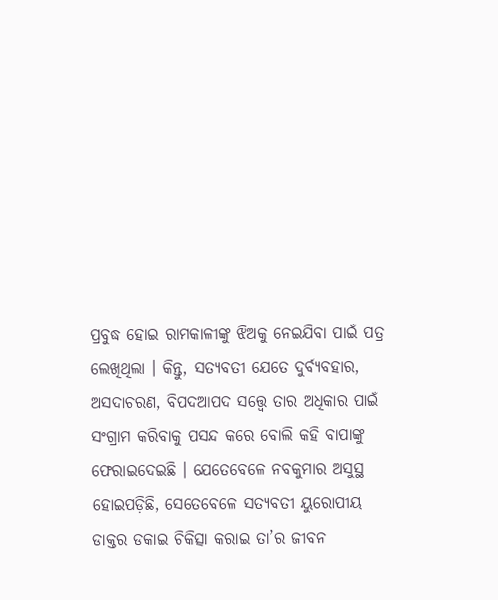ପ୍ରବୁଦ୍ଧ ହୋଇ ରାମକାଳୀଙ୍କୁ ଝିଅକୁ ନେଇଯିବା ପାଇଁ ପତ୍ର ଲେଖିଥିଲା । କିନ୍ତୁ, ସତ୍ୟବତୀ ଯେତେ ଦୁର୍ବ୍ୟବହାର, ଅସଦାଚରଣ, ବିପଦଆପଦ ସତ୍ତ୍ୱେ ତାର ଅଧିକାର ପାଇଁ ସଂଗ୍ରାମ କରିବାକୁ ପସନ୍ଦ କରେ ବୋଲି କହି ବାପାଙ୍କୁ ଫେରାଇଦେଇଛି । ଯେତେବେଳେ ନବକୁମାର ଅସୁସ୍ଥ ହୋଇପଡ଼ିଛି, ସେତେବେଳେ ସତ୍ୟବତୀ ୟୁରୋପୀୟ ଡାକ୍ତର ଡକାଇ ଚିକିତ୍ସା କରାଇ ତା’ର ଜୀବନ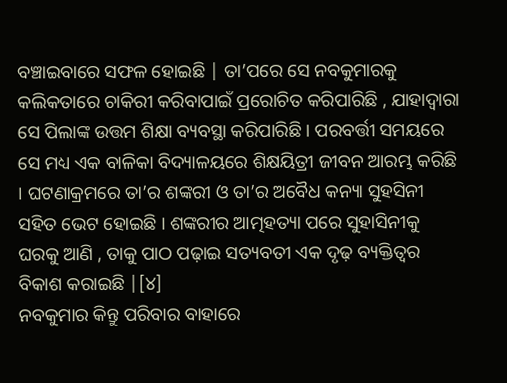ବଞ୍ଚାଇବାରେ ସଫଳ ହୋଇଛି | ତା’ପରେ ସେ ନବକୁମାରକୁ କଲିକତାରେ ଚାକିରୀ କରିବାପାଇଁ ପ୍ରରୋଚିତ କରିପାରିଛି , ଯାହାଦ୍ୱାରା ସେ ପିଲାଙ୍କ ଉତ୍ତମ ଶିକ୍ଷା ବ୍ୟବସ୍ଥା କରିପାରିଛି । ପରବର୍ତ୍ତୀ ସମୟରେ ସେ ମଧ୍ୟ ଏକ ବାଳିକା ବିଦ୍ୟାଳୟରେ ଶିକ୍ଷୟିତ୍ରୀ ଜୀବନ ଆରମ୍ଭ କରିଛି । ଘଟଣାକ୍ରମରେ ତା’ର ଶଙ୍କରୀ ଓ ତା’ର ଅବୈଧ କନ୍ୟା ସୁହସିନୀ ସହିତ ଭେଟ ହୋଇଛି । ଶଙ୍କରୀର ଆତ୍ମହତ୍ୟା ପରେ ସୁହାସିନୀକୁ ଘରକୁ ଆଣି , ତାକୁ ପାଠ ପଢ଼ାଇ ସତ୍ୟବତୀ ଏକ ଦୃଢ଼ ବ୍ୟକ୍ତିତ୍ୱର ବିକାଶ କରାଇଛି |[୪]
ନବକୁମାର କିନ୍ତୁ ପରିବାର ବାହାରେ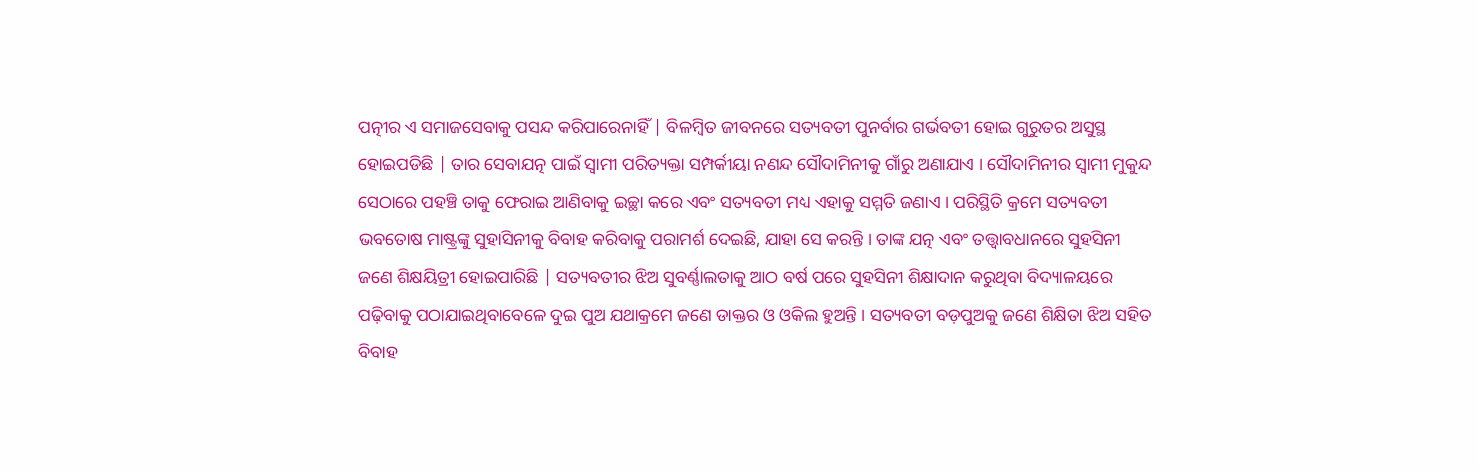ପତ୍ନୀର ଏ ସମାଜସେବାକୁ ପସନ୍ଦ କରିପାରେନାହିଁ | ବିଳମ୍ବିତ ଜୀବନରେ ସତ୍ୟବତୀ ପୁନର୍ବାର ଗର୍ଭବତୀ ହୋଇ ଗୁରୁତର ଅସୁସ୍ଥ ହୋଇପଡିଛି | ତାର ସେବାଯତ୍ନ ପାଇଁ ସ୍ୱାମୀ ପରିତ୍ୟକ୍ତା ସମ୍ପର୍କୀୟା ନଣନ୍ଦ ସୌଦାମିନୀକୁ ଗାଁରୁ ଅଣାଯାଏ । ସୌଦାମିନୀର ସ୍ୱାମୀ ମୁକୁନ୍ଦ ସେଠାରେ ପହଞ୍ଚି ତାକୁ ଫେରାଇ ଆଣିବାକୁ ଇଚ୍ଛା କରେ ଏବଂ ସତ୍ୟବତୀ ମଧ୍ୟ ଏହାକୁ ସମ୍ମତି ଜଣାଏ । ପରିସ୍ଥିତି କ୍ରମେ ସତ୍ୟବତୀ ଭବତୋଷ ମାଷ୍ଟ୍ରଙ୍କୁ ସୁହାସିନୀକୁ ବିବାହ କରିବାକୁ ପରାମର୍ଶ ଦେଇଛି, ଯାହା ସେ କରନ୍ତି । ତାଙ୍କ ଯତ୍ନ ଏବଂ ତତ୍ତ୍ୱାବଧାନରେ ସୁହସିନୀ ଜଣେ ଶିକ୍ଷୟିତ୍ରୀ ହୋଇପାରିଛି | ସତ୍ୟବତୀର ଝିଅ ସୁବର୍ଣ୍ଣାଲତାକୁ ଆଠ ବର୍ଷ ପରେ ସୁହସିନୀ ଶିକ୍ଷାଦାନ କରୁଥିବା ବିଦ୍ୟାଳୟରେ ପଢ଼ିବାକୁ ପଠାଯାଇଥିବାବେଳେ ଦୁଇ ପୁଅ ଯଥାକ୍ରମେ ଜଣେ ଡାକ୍ତର ଓ ଓକିଲ ହୁଅନ୍ତି । ସତ୍ୟବତୀ ବଡ଼ପୁଅକୁ ଜଣେ ଶିକ୍ଷିତା ଝିଅ ସହିତ ବିବାହ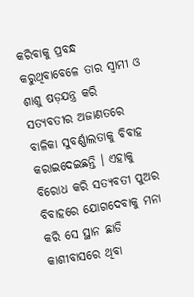କରିବାକୁ ପ୍ରବନ୍ଧ କରୁଥିବାବେଳେ ତାର ସ୍ୱାମୀ ଓ ଶାଶୁ ଷଡ଼ଯନ୍ତ୍ର କରି ସତ୍ୟବତୀର ଅଜାଣତରେ ବାଳିକା ସୁବର୍ଣ୍ଣାଲତାକୁ ବିବାହ କରାଇଦେଇଛନ୍ତି । ଏହାକୁ ବିରୋଧ କରି ସତ୍ୟବତୀ ପୁଅର ବିବାହରେ ଯୋଗଦେବାକୁ ମନା କରି ସେ ସ୍ଥାନ ଛାଡି କାଶୀବାସରେ ଥିବା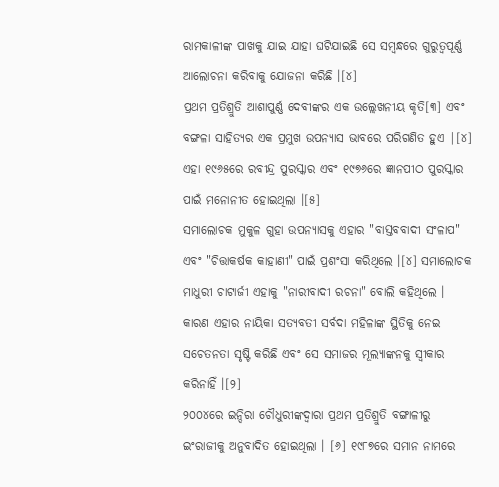ରାମକାଳୀଙ୍କ ପାଖକୁ ଯାଇ ଯାହା ଘଟିଯାଇଛି ସେ ସମ୍ବନ୍ଧରେ ଗୁରୁତ୍ୱପୂର୍ଣ୍ଣ ଆଲୋଚନା କରିବାକୁ ଯୋଜନା କରିଛି ।[୪]
ପ୍ରଥମ ପ୍ରତିଶ୍ରୁତି ଆଶାପୁର୍ଣ୍ଣ ଦେବୀଙ୍କର ଏକ ଉଲ୍ଲେଖନୀୟ କୃତି[୩] ଏବଂ ବଙ୍ଗଳା ସାହିତ୍ୟର ଏକ ପ୍ରମୁଖ ଉପନ୍ୟାସ ଭାବରେ ପରିଗଣିତ ହୁଏ |[୪] ଏହା ୧୯୬୫ରେ ରବୀନ୍ଦ୍ର ପୁରସ୍କାର ଏବଂ ୧୯୭୬ରେ ଜ୍ଞାନପୀଠ ପୁରସ୍କାର ପାଇଁ ମନୋନୀତ ହୋଇଥିଲା ।[୫]
ସମାଲୋଚକ ମୁକୁଳ ଗୁହା ଉପନ୍ୟାସକୁ ଏହାର "ବାସ୍ତବବାଦୀ ସଂଳାପ" ଏବଂ "ଚିତ୍ତାକର୍ଷକ କାହାଣୀ" ପାଇଁ ପ୍ରଶଂସା କରିଥିଲେ ।[୪] ସମାଲୋଚକ ମାଧୁରୀ ଚାଟାର୍ଜୀ ଏହାକୁ "ନାରୀବାଦୀ ରଚନା" ବୋଲି କହିଥିଲେ । କାରଣ ଏହାର ନାୟିକା ସତ୍ୟବତୀ ସର୍ବଦା ମହିଳାଙ୍କ ସ୍ଥିତିକୁ ନେଇ ସଚେତନତା ସୃଷ୍ଟି କରିଛି ଏବଂ ସେ ସମାଜର ମୂଲ୍ୟାଙ୍କନକୁ ସ୍ୱୀକାର କରିନାହିଁ ।[୨]
୨୦୦୪ରେ ଇନ୍ଦିରା ଚୌଧୁରୀଙ୍କଦ୍ୱାରା ପ୍ରଥମ ପ୍ରତିଶ୍ରୁତି ବଙ୍ଗାଳୀରୁ ଇଂରାଜୀକୁ ଅନୁବାଦିତ ହୋଇଥିଲା । [୬] ୧୯୮୭ରେ ସମାନ ନାମରେ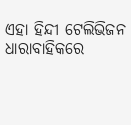ଏହା ହିନ୍ଦୀ ଟେଲିଭିଜନ ଧାରାବାହିକରେ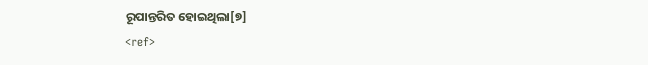ରୂପାନ୍ତରିତ ହୋଇଥିଲା[୭]
<ref>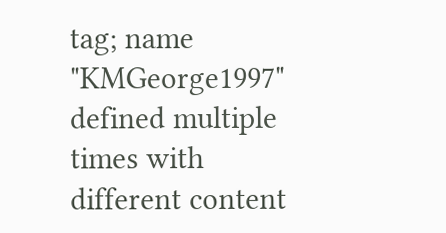tag; name "KMGeorge1997" defined multiple times with different content